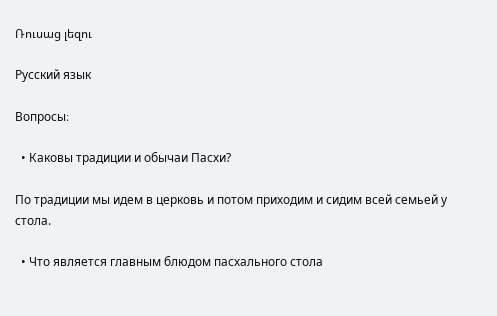Ռուսաց լեզու

Русский язык

Вопросы։

  • Каковы традиции и обычаи Пасхи?

По традиции мы идем в церковь и потом приходим и сидим всей семьей у стола.

  • Что является главным блюдом пасхального стола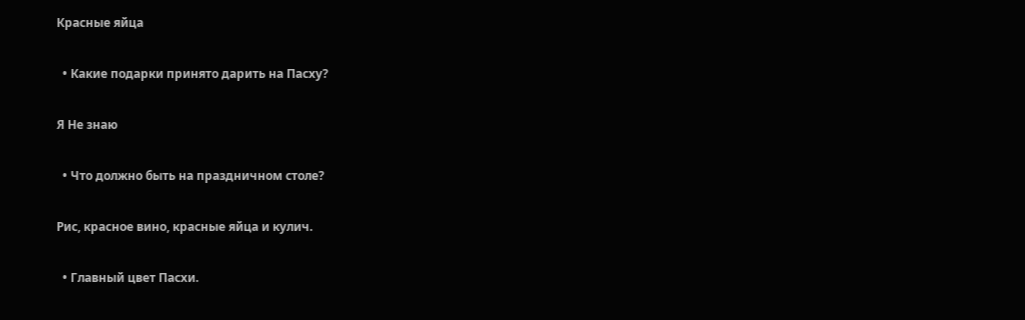Красные яйца

  • Какие подарки принято дарить на Пасху?

Я Не знаю

  • Что должно быть на праздничном столе?

Рис, красное вино, красные яйца и кулич.

  • Главный цвет Пасхи.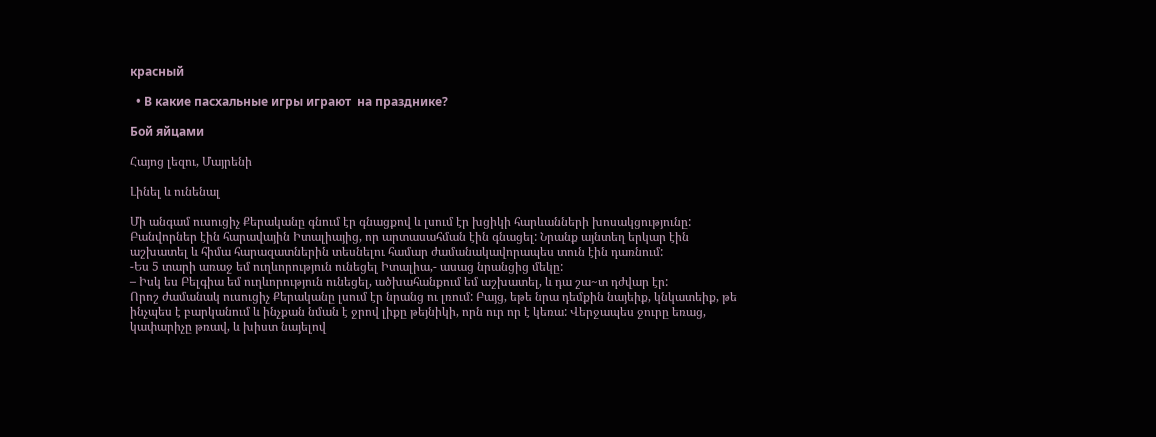красный

  • В какие пасхальные игры играют  на празднике?

Бой яйцами

Հայոց լեզու, Մայրենի

Լինել և ունենալ

Մի անգամ ուսուցիչ Քերականը գնում էր գնացքով և լսում էր խցիկի հարևանների խոսակցությունը: Բանվորներ էին հարավային Իտալիայից, որ արտասահման էին գնացել: Նրանք այնտեղ երկար էին աշխատել և հիմա հարազատներին տեսնելու համար ժամանակավորապես տուն էին դառնում:
-Ես 5 տարի առաջ եմ ուղևորություն ունեցել Իտալիա,- ասաց նրանցից մեկը:
– Իսկ ես Բելգիա եմ ուղևորություն ունեցել, ածխահանքում եմ աշխատել, և դա շա~տ դժվար էր:
Որոշ ժամանակ ուսուցիչ Քերականը լսում էր նրանց ու լռում: Բայց, եթե նրա դեմքին նայեիք, կնկատեիք, թե ինչպես է բարկանում և ինչքան նման է ջրով լիքը թեյնիկի, որն ուր որ է կեռա: Վերջապես ջուրը եռաց, կափարիչը թռավ, և խիստ նայելով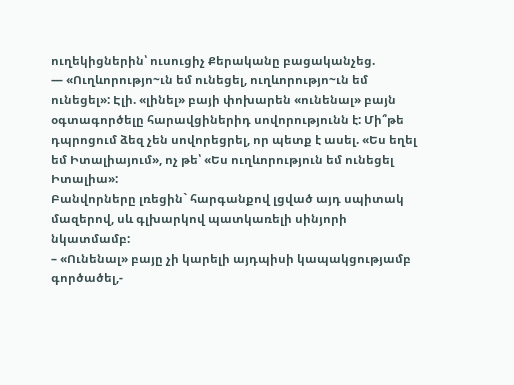ուղեկիցներին՝ ուսուցիչ Քերականը բացականչեց.
— «Ուղևորությո~ւն եմ ունեցել, ուղևորությո~ւն եմ ունեցել»: Էլի. «լինել» բայի փոխարեն «ունենալ» բայն օգտագործելը հարավցիներիդ սովորությունն է: Մի՞թե դպրոցում ձեզ չեն սովորեցրել, որ պետք է ասել. «Ես եղել եմ Իտալիայում», ոչ թե՝ «Ես ուղևորություն եմ ունեցել Իտալիա»:
Բանվորները լռեցին` հարգանքով լցված այդ սպիտակ մազերով, սև գլխարկով պատկառելի սինյորի նկատմամբ:
– «Ունենալ» բայը չի կարելի այդպիսի կապակցությամբ գործածել,-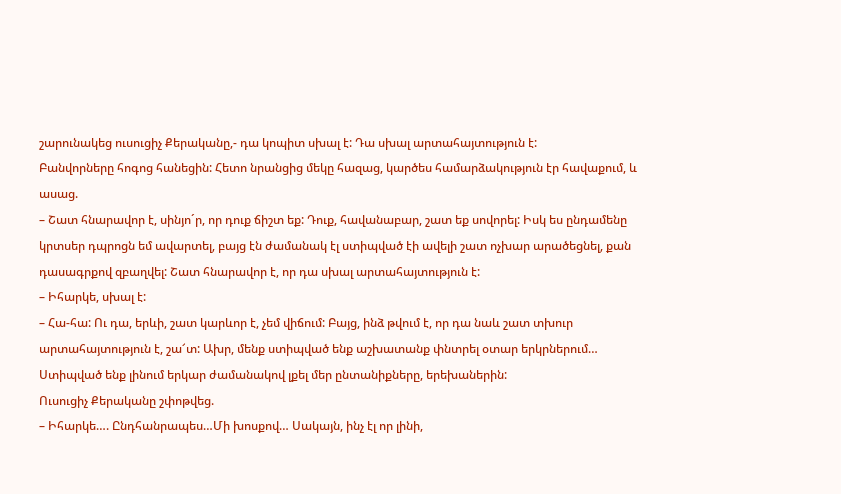շարունակեց ուսուցիչ Քերականը,- դա կոպիտ սխալ է: Դա սխալ արտահայտություն է:
Բանվորները հոգոց հանեցին: Հետո նրանցից մեկը հազաց, կարծես համարձակություն էր հավաքում, և ասաց.
– Շատ հնարավոր է, սինյո´ր, որ դուք ճիշտ եք: Դուք, հավանաբար, շատ եք սովորել: Իսկ ես ընդամենը կրտսեր դպրոցն եմ ավարտել, բայց էն ժամանակ էլ ստիպված էի ավելի շատ ոչխար արածեցնել, քան դասագրքով զբաղվել: Շատ հնարավոր է, որ դա սխալ արտահայտություն է:
– Իհարկե, սխալ է:
– Հա-հա: Ու դա, երևի, շատ կարևոր է, չեմ վիճում: Բայց, ինձ թվում է, որ դա նաև շատ տխուր արտահայտություն է, շա՜տ: Ախր, մենք ստիպված ենք աշխատանք փնտրել օտար երկրներում… Ստիպված ենք լինում երկար ժամանակով լքել մեր ընտանիքները, երեխաներին:
Ուսուցիչ Քերականը շփոթվեց.
– Իհարկե…. Ընդհանրապես…Մի խոսքով… Սակայն, ինչ էլ որ լինի,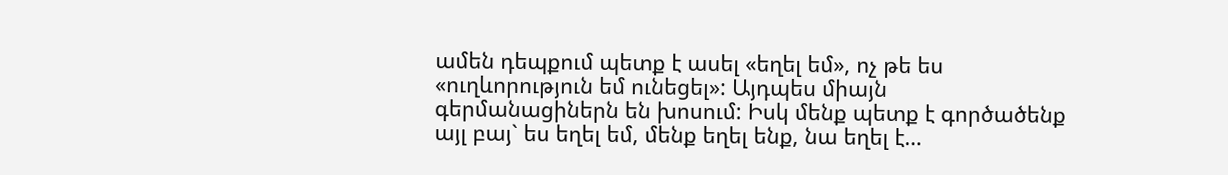ամեն դեպքում պետք է ասել «եղել եմ», ոչ թե ես «ուղևորություն եմ ունեցել»: Այդպես միայն գերմանացիներն են խոսում: Իսկ մենք պետք է գործածենք այլ բայ` ես եղել եմ, մենք եղել ենք, նա եղել է…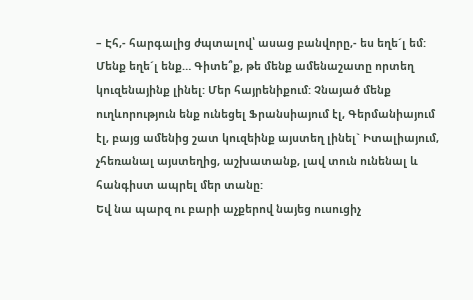– Էհ,- հարգալից ժպտալով՝ ասաց բանվորը,- ես եղե´լ եմ: Մենք եղե´լ ենք… Գիտե՞ք, թե մենք ամենաշատը որտեղ կուզենայինք լինել: Մեր հայրենիքում: Չնայած մենք ուղևորություն ենք ունեցել Ֆրանսիայում էլ, Գերմանիայում էլ, բայց ամենից շատ կուզեինք այստեղ լինել` Իտալիայում, չհեռանալ այստեղից, աշխատանք, լավ տուն ունենալ և հանգիստ ապրել մեր տանը:
Եվ նա պարզ ու բարի աչքերով նայեց ուսուցիչ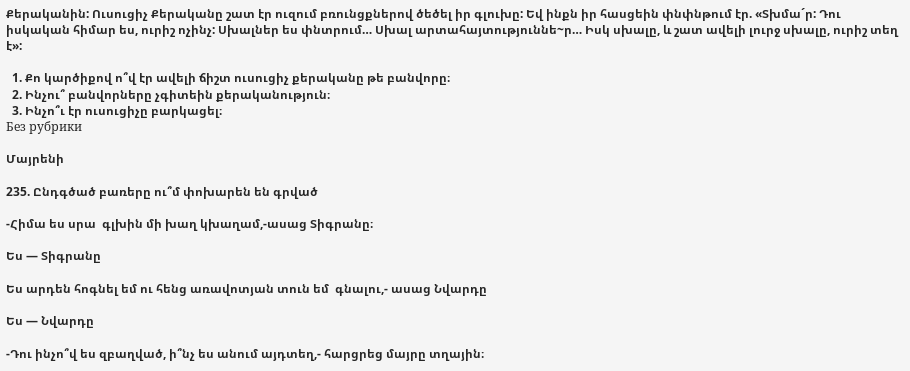Քերականին: Ուսուցիչ Քերականը շատ էր ուզում բռունցքներով ծեծել իր գլուխը: Եվ ինքն իր հասցեին փնփնթում էր. «Տխմա´ր: Դու իսկական հիմար ես, ուրիշ ոչինչ: Սխալներ ես փնտրում… Սխալ արտահայտություննե~ր… Իսկ սխալը, և շատ ավելի լուրջ սխալը, ուրիշ տեղ է»:

  1. Քո կարծիքով ո՞վ էր ավելի ճիշտ ուսուցիչ քերականը թե բանվորը։
  2. Ինչու՞ բանվորները չգիտեին քերականություն։
  3. Ինչո՞ւ էր ուսուցիչը բարկացել։
Без рубрики

Մայրենի

235. Ընդգծած բառերը ու՞մ փոխարեն են գրված

-Հիմա ես սրա  գլխին մի խաղ կխաղամ,-ասաց Տիգրանը։

Ես — Տիգրանը

Ես արդեն հոգնել եմ ու հենց առավոտյան տուն եմ  գնալու,- ասաց Նվարդը

Ես — Նվարդը

-Դու ինչո՞վ ես զբաղված, ի՞նչ ես անում այդտեղ,- հարցրեց մայրը տղային։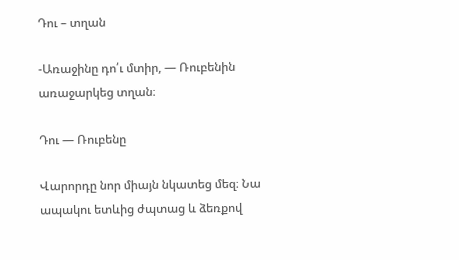Դու – տղան

-Առաջինը դո՛ւ մտիր, — Ռուբենին առաջարկեց տղան։

Դու — Ռուբենը

Վարորդը նոր միայն նկատեց մեզ։ Նա ապակու ետևից ժպտաց և ձեռքով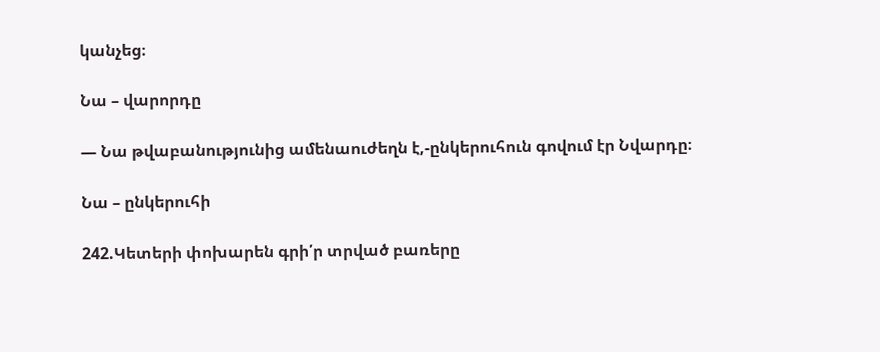կանչեց։

Նա – վարորդը

— Նա թվաբանությունից ամենաուժեղն է,-ընկերուհուն գովում էր Նվարդը։

Նա – ընկերուհի

242.Կետերի փոխարեն գրի՛ր տրված բառերը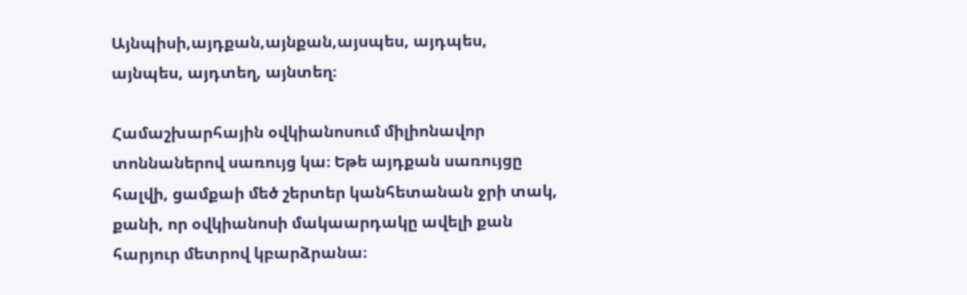Այնպիսի,այդքան,այնքան,այսպես, այդպես, այնպես, այդտեղ, այնտեղ։

Համաշխարհային օվկիանոսում միլիոնավոր տոննաներով սառույց կա։ Եթե այդքան սառույցը հալվի, ցամքաի մեծ շերտեր կանհետանան ջրի տակ, քանի, որ օվկիանոսի մակաարդակը ավելի քան հարյուր մետրով կբարձրանա։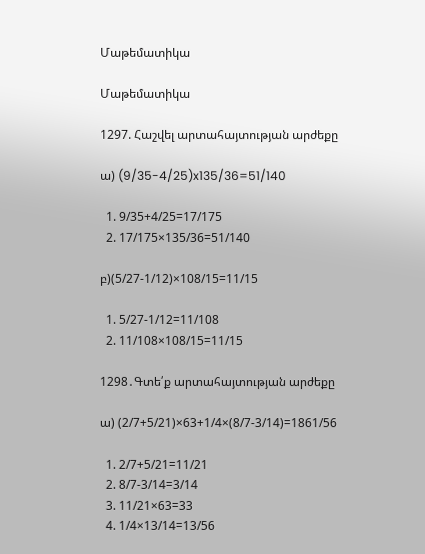Մաթեմատիկա

Մաթեմատիկա

1297. Հաշվել արտահայտության արժեքը

ա) (9/35-4/25)x135/36=51/140

  1. 9/35+4/25=17/175
  2. 17/175×135/36=51/140

բ)(5/27-1/12)×108/15=11/15

  1. 5/27-1/12=11/108
  2. 11/108×108/15=11/15

1298․Գտե՛ք արտահայտության արժեքը

ա) (2/7+5/21)×63+1/4×(8/7-3/14)=1861/56

  1. 2/7+5/21=11/21
  2. 8/7-3/14=3/14
  3. 11/21×63=33
  4. 1/4×13/14=13/56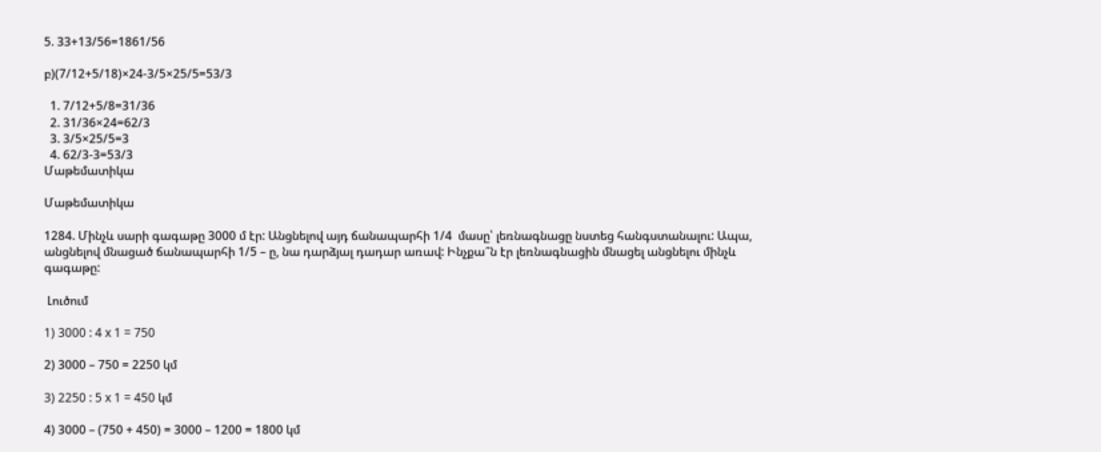5. 33+13/56=1861/56

բ)(7/12+5/18)×24-3/5×25/5=53/3

  1. 7/12+5/8=31/36
  2. 31/36×24=62/3
  3. 3/5×25/5=3
  4. 62/3-3=53/3
Մաթեմատիկա

Մաթեմատիկա

1284. Մինչև սարի գագաթը 3000 մ էր: Անցնելով այդ ճանապարհի 1/4  մասը՝ լեռնագնացը նստեց հանգստանալու: Ապա, անցնելով մնացած ճանապարհի 1/5 – ը, նա դարձյալ դադար առավ: Ինչքա՞ն էր լեռնագնացին մնացել անցնելու մինչև գագաթը:

 Լուծում

1) 3000 : 4 x 1 = 750

2) 3000 – 750 = 2250 կմ

3) 2250 : 5 x 1 = 450 կմ

4) 3000 – (750 + 450) = 3000 – 1200 = 1800 կմ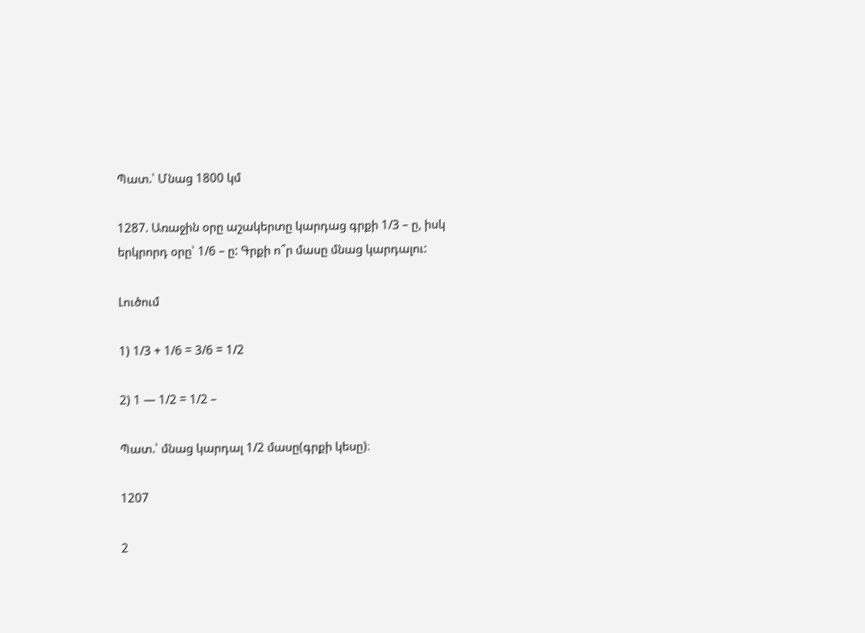Պատ.՝ Մնաց 1800 կմ

1287. Առաջին օրը աշակերտը կարդաց գրքի 1/3 – ը, իսկ երկրորդ օրը՝ 1/6 – ը: Գրքի ո՞ր մասը մնաց կարդալու:

Լուծում

1) 1/3 + 1/6 = 3/6 = 1/2

2) 1 — 1/2 = 1/2 –

Պատ.՝ մնաց կարդալ 1/2 մասը(գրքի կեսը)։

1207

2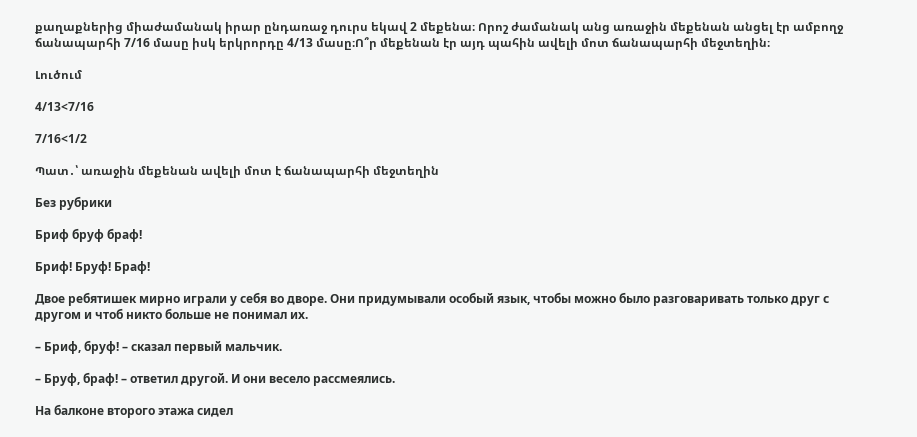քաղաքներից միաժամանակ իրար ընդառաջ դուրս եկավ 2 մեքենա։ Որոշ ժամանակ անց առաջին մեքենան անցել էր ամբողջ ճանապարհի 7/16 մասը իսկ երկրորդը 4/13 մասը։Ո՞ր մեքենան էր այդ պահին ավելի մոտ ճանապարհի մեջտեղին։

Լուծում

4/13<7/16

7/16<1/2

Պատ․՝ առաջին մեքենան ավելի մոտ է ճանապարհի մեջտեղին

Без рубрики

Бриф бруф браф!

Бриф! Бруф! Браф!

Двое ребятишек мирно играли у себя во дворе. Они придумывали особый язык, чтобы можно было разговаривать только друг с другом и чтоб никто больше не понимал их.

– Бриф, бруф! – сказал первый мальчик.

– Бруф, браф! – ответил другой. И они весело рассмеялись.

На балконе второго этажа сидел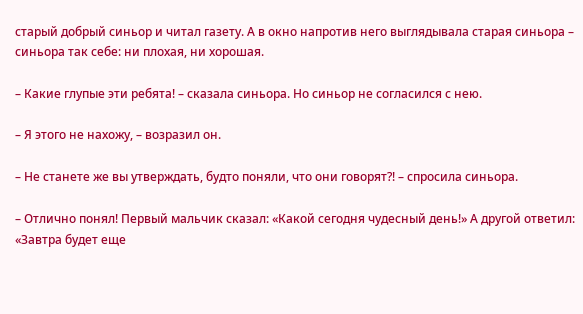старый добрый синьор и читал газету. А в окно напротив него выглядывала старая синьора – синьора так себе: ни плохая, ни хорошая.

– Какие глупые эти ребята! – сказала синьора. Но синьор не согласился с нею.

– Я этого не нахожу, – возразил он.

– Не станете же вы утверждать, будто поняли, что они говорят?! – спросила синьора.

– Отлично понял! Первый мальчик сказал: «Какой сегодня чудесный день!» А другой ответил: «Завтра будет еще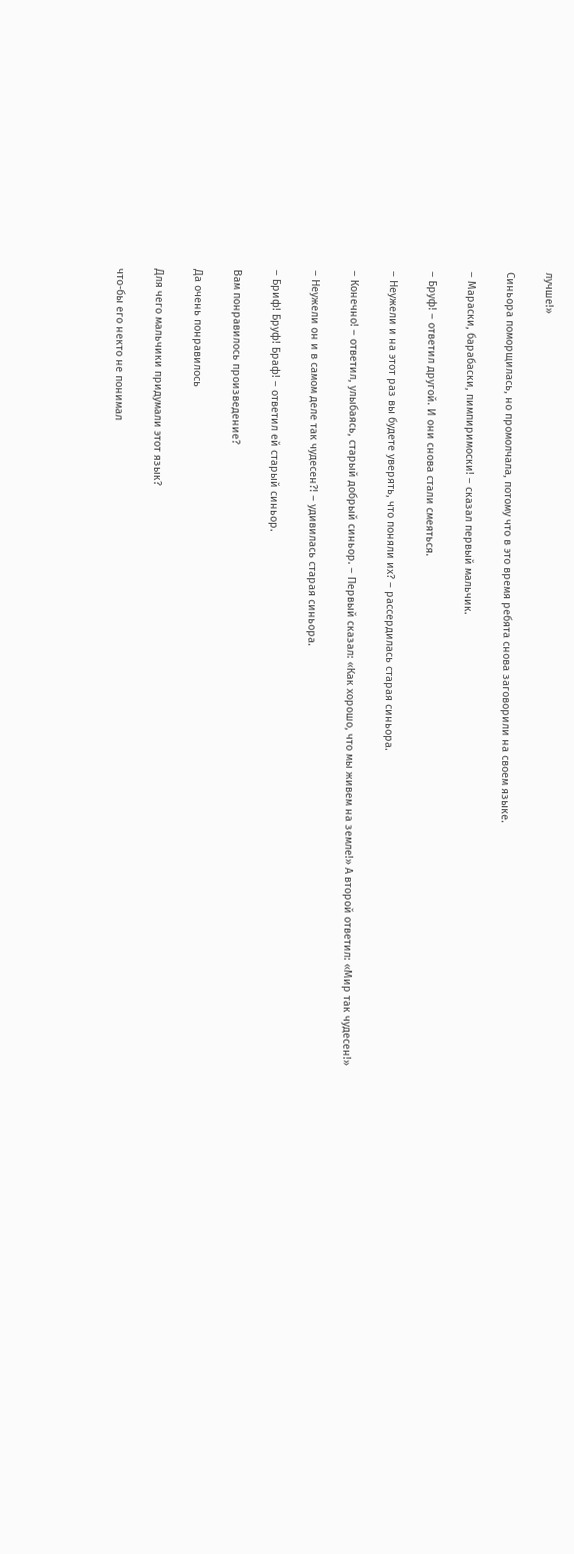лучше!»

Синьора поморщилась, но промолчала, потому что в это время ребята снова заговорили на своем языке.

– Мараски, барабаски, пимпиримоски! – сказал первый мальчик.

– Бруф! – ответил другой. И они снова стали смеяться.

– Неужели и на этот раз вы будете уверять, что поняли их? – рассердилась старая синьора.

– Конечно! – ответил, улыбаясь, старый добрый синьор. – Первый сказал: «Как хорошо, что мы живем на земле!» А второй ответил: «Мир так чудесен!»

– Неужели он и в самом деле так чудесен?! – удивилась старая синьора.

– Бриф! Бруф! Браф! – ответил ей старый синьор.

Вам понравилось произведение?

Да очень понравилось

Для чего мальчики придумали этот язык?

что-бы его некто не понимал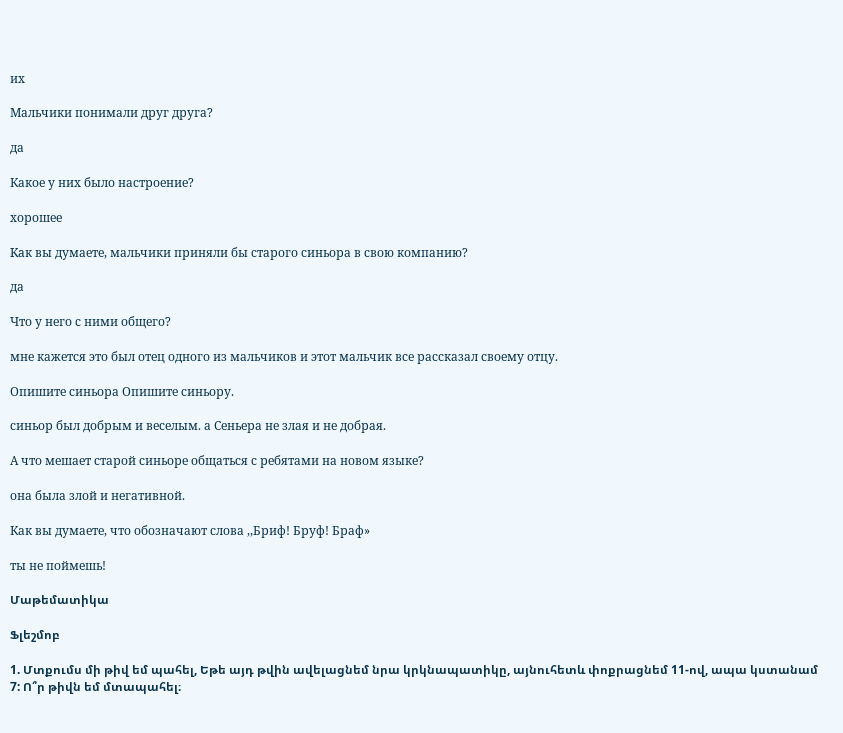их

Мальчики понимали друг друга?

да

Какое у них было настроение?

хорошее

Kaк вы думаете, мальчики приняли бы старого синьора в свою компанию?

да

Что у него с ними общего?

мне кажется это был отец одного из мальчиков и этот мальчик все рассказал своему отцу.

Опишите синьора Опишите синьору.

синьор был добрым и веселым. а Сеньера не злая и не добрая.

А что мешает старой синьоре общаться с ребятами на новом языке?

она была злой и негативной.

Как вы думаете, что обозначают слова ,,Бриф! Бруф! Браф»

ты не поймешь!

Մաթեմատիկա

Ֆլեշմոբ

1. Մտքումս մի թիվ եմ պահել, Եթե այդ թվին ավելացնեմ նրա կրկնապատիկը, այնուհետև փոքրացնեմ 11-ով, ապա կստանամ 7: Ո՞ր թիվն եմ մտապահել։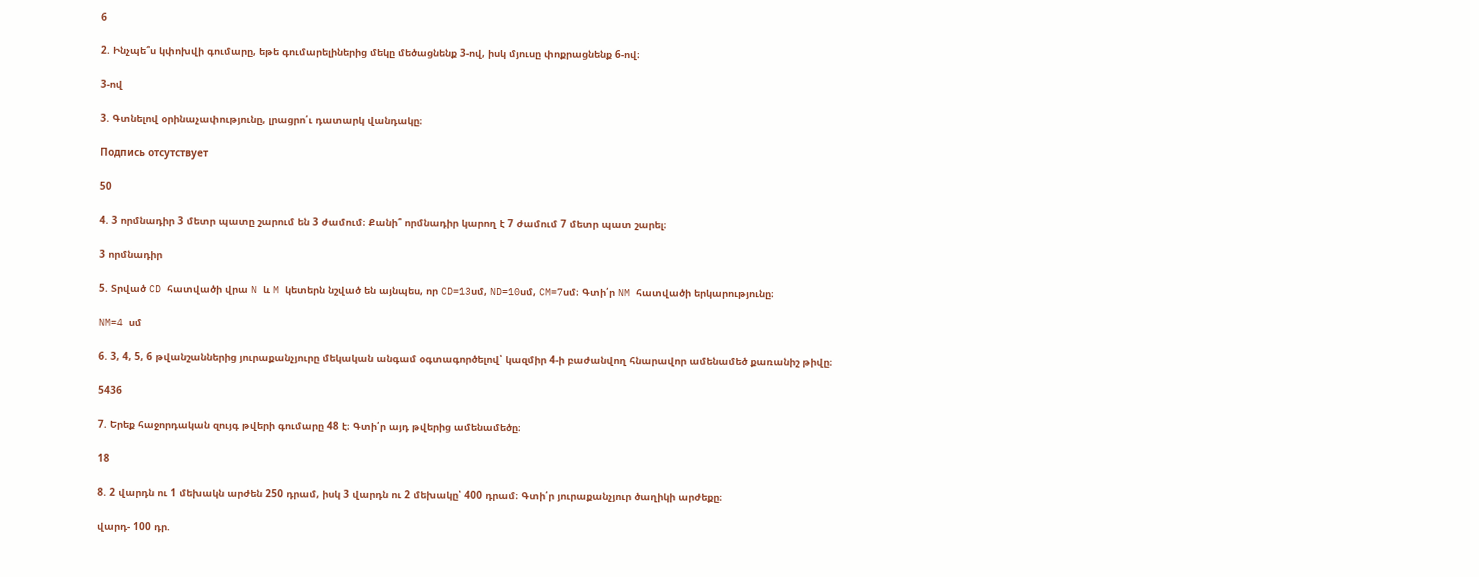6

2. Ինչպե՞ս կփոխվի գումարը, եթե գումարելիներից մեկը մեծացնենք 3-ով, իսկ մյուսը փոքրացնենք 6-ով։

3-ով

3. Գտնելով օրինաչափությունը, լրացրո՛ւ դատարկ վանդակը։

Подпись отсутствует

50

4. 3 որմնադիր 3 մետր պատը շարում են 3 ժամում։ Քանի՞ որմնադիր կարող է 7 ժամում 7 մետր պատ շարել։

3 որմնադիր

5. Տրված CD հատվածի վրա N և M կետերն նշված են այնպես, որ CD=13սմ, ND=10սմ, CM=7սմ։ Գտի՛ր NM հատվածի երկարությունը։

NM=4 սմ

6. 3, 4, 5, 6 թվանշաններից յուրաքանչյուրը մեկական անգամ օգտագործելով՝ կազմիր 4-ի բաժանվող հնարավոր ամենամեծ քառանիշ թիվը։

5436

7. Երեք հաջորդական զույգ թվերի գումարը 48 է։ Գտի՛ր այդ թվերից ամենամեծը։

18

8. 2 վարդն ու 1 մեխակն արժեն 250 դրամ, իսկ 3 վարդն ու 2 մեխակը՝ 400 դրամ։ Գտի՛ր յուրաքանչյուր ծաղիկի արժեքը։

վարդ- 100 դր.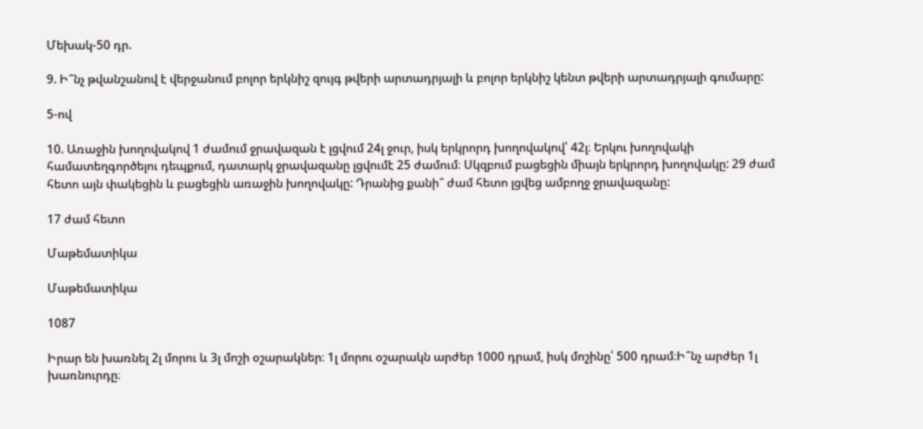Մեխակ-50 դր.

9. Ի՞նչ թվանշանով է վերջանում բոլոր երկնիշ զույգ թվերի արտադրյալի և բոլոր երկնիշ կենտ թվերի արտադրյալի գումարը:

5-ով

10. Առաջին խողովակով 1 ժամում ջրավազան է լցվում 24լ ջուր, իսկ երկրորդ խողովակով՝ 42լ։ Երկու խողովակի համատեղգործելու դեպքում, դատարկ ջրավազանը լցվումէ 25 ժամում։ Սկզբում բացեցին միայն երկրորդ խողովակը: 29 ժամ հետո այն փակեցին և բացեցին առաջին խողովակը: Դրանից քանի՞ ժամ հետո լցվեց ամբողջ ջրավազանը:

17 ժամ հետո

Մաթեմատիկա

Մաթեմատիկա

1087

Իրար են խառնել 2լ մորու և 3լ մոշի օշարակներ։ 1լ մորու օշարակն արժեր 1000 դրամ, իսկ մոշինը՝ 500 դրամ։Ի՞նչ արժեր 1լ խառնուրդը։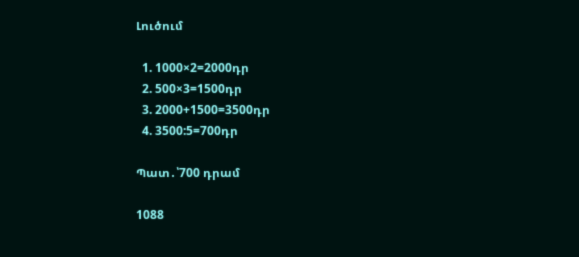Լուծում

  1. 1000×2=2000դր
  2. 500×3=1500դր
  3. 2000+1500=3500դր
  4. 3500:5=700դր

Պատ․՝700 դրամ

1088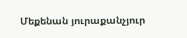Մեքենան յուրաքանչյուր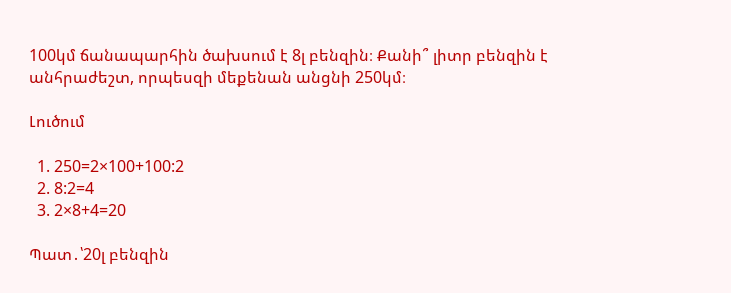100կմ ճանապարհին ծախսում է 8լ բենզին։ Քանի՞ լիտր բենզին է անհրաժեշտ, որպեսզի մեքենան անցնի 250կմ։

Լուծում

  1. 250=2×100+100:2
  2. 8:2=4
  3. 2×8+4=20

Պատ․՝20լ բենզին